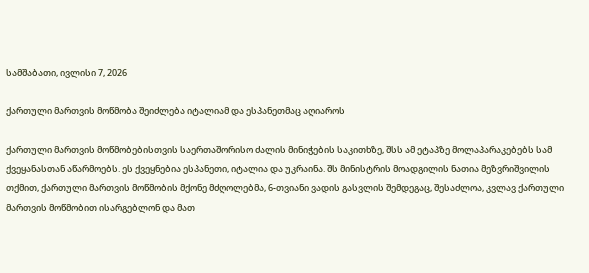სამშაბათი, ივლისი 7, 2026

ქართული მართვის მოწმობა შეიძლება იტალიამ და ესპანეთმაც აღიაროს

ქართული მართვის მოწმობებისთვის საერთაშორისო ძალის მინიჭების საკითხზე, შსს ამ ეტაპზე მოლაპარაკებებს სამ ქვეყანასთან აწარმოებს. ეს ქვეყნებია ესპანეთი, იტალია და უკრაინა. შს მინისტრის მოადგილის ნათია მეზვრიშვილის თქმით, ქართული მართვის მოწმობის მქონე მძღოლებმა, 6-თვიანი ვადის გასვლის შემდეგაც, შესაძლოა, კვლავ ქართული მართვის მოწმობით ისარგებლონ და მათ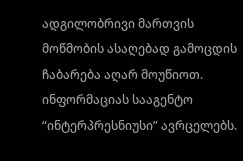ადგილობრივი მართვის მოწმობის ასაღებად გამოცდის ჩაბარება აღარ მოუწიოთ. ინფორმაციას სააგენტო “ინტერპრესნიუსი” ავრცელებს.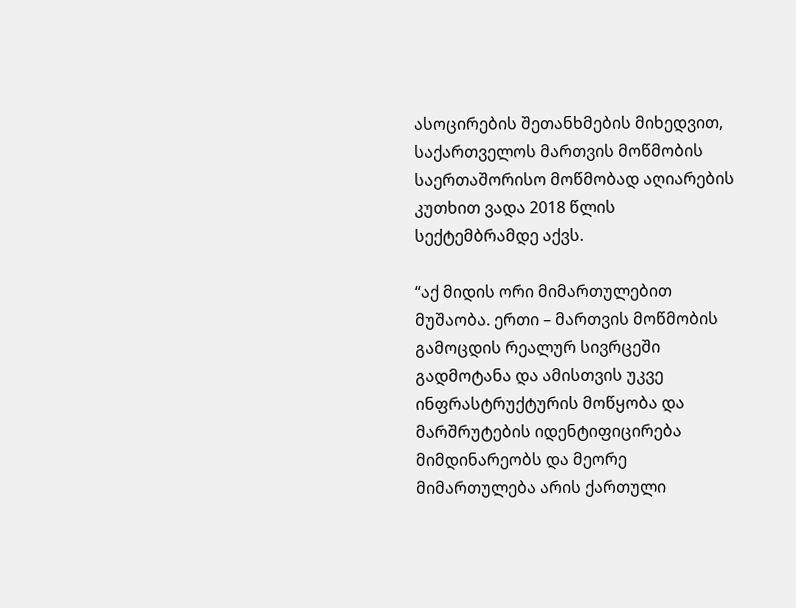ასოცირების შეთანხმების მიხედვით, საქართველოს მართვის მოწმობის საერთაშორისო მოწმობად აღიარების კუთხით ვადა 2018 წლის სექტემბრამდე აქვს.

“აქ მიდის ორი მიმართულებით მუშაობა. ერთი – მართვის მოწმობის გამოცდის რეალურ სივრცეში გადმოტანა და ამისთვის უკვე ინფრასტრუქტურის მოწყობა და მარშრუტების იდენტიფიცირება მიმდინარეობს და მეორე მიმართულება არის ქართული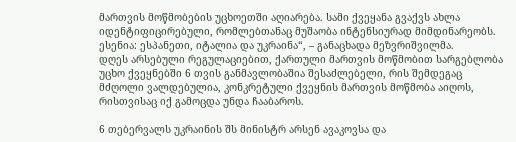მართვის მოწმობების უცხოეთში აღიარება. სამი ქვეყანა გვაქვს ახლა იდენტიფიცირებული, რომლებთანაც მუშაობა ინტენსიურად მიმდინარეობს. ესენია: ესპანეთი, იტალია და უკრაინა“, – განაცხადა მეზვრიშვილმა.
დღეს არსებული რეგულაციებით, ქართული მართვის მოწმობით სარგებლობა უცხო ქვეყნებში 6 თვის განმავლობაშია შესაძლებელი, რის შემდეგაც მძღოლი ვალდებულია, კონკრეტული ქვეყნის მართვის მოწმობა აიღოს, რისთვისაც იქ გამოცდა უნდა ჩააბაროს.

6 თებერვალს უკრაინის შს მინისტრ არსენ ავაკოვსა და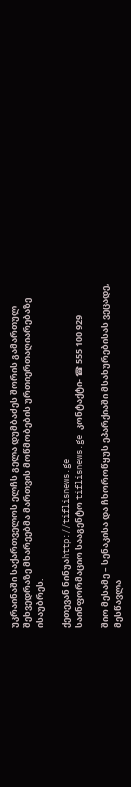უკრაინაში საქართველოს ელჩს გელა დუმბაძეს შორის გამართულ შეხვედრაზე მხარეებმა მართვის მოწმობების ურთიერთაღიარებაზე ისაუბრეს.

ქეთევან ნინუაhttp://tiflisnews.ge
საინფორმაციო სააგენტო tiflisnews.ge კონტაქტი- ☎ 555 100 929

შიო მესამე – სენაკისა და ჩხოროწყუს ეპარქიაში მსახურებისას ვეცადე, მესწავლა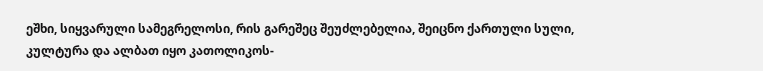ეშხი, სიყვარული სამეგრელოსი, რის გარეშეც შეუძლებელია, შეიცნო ქართული სული, კულტურა და ალბათ იყო კათოლიკოს-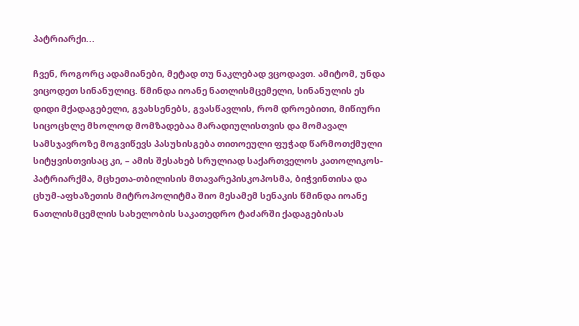პატრიარქი...

ჩვენ, როგორც ადამიანები, მეტად თუ ნაკლებად ვცოდავთ. ამიტომ, უნდა ვიცოდეთ სინანულიც. წმინდა იოანე ნათლისმცემელი, სინანულის ეს დიდი მქადაგებელი, გვახსენებს, გვასწავლის, რომ დროებითი, მიწიური სიცოცხლე მხოლოდ მომზადებაა მარადიულისთვის და მომავალ სამსჯავროზე მოგვიწევს პასუხისგება თითოეული ფუჭად წარმოთქმული სიტყვისთვისაც კი, – ამის შესახებ სრულიად საქართველოს კათოლიკოს-პატრიარქმა, მცხეთა-თბილისის მთავარეპისკოპოსმა, ბიჭვინთისა და ცხუმ-აფხაზეთის მიტროპოლიტმა შიო მესამემ სენაკის წმინდა იოანე ნათლისმცემლის სახელობის საკათედრო ტაძარში ქადაგებისას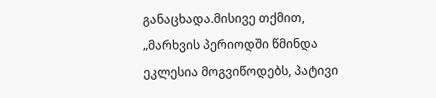განაცხადა.მისივე თქმით, „მარხვის პერიოდში წმინდა ეკლესია მოგვიწოდებს, პატივი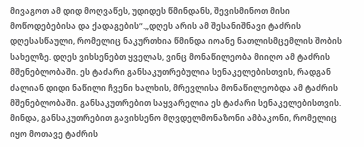მივაგოთ ამ დიდ მოღვაწეს, უდიდეს წმინდანს, შევისმინოთ მისი მოწოდებებისა და ქადაგების“.„დღეს არის ამ შესანიშნავი ტაძრის დღესასწაული, რომელიც ნაკურთხია წმინდა იოანე ნათლისმცემლის შობის სახელზე. დღეს ვიხსენებთ ყველას, ვინც მონაწილეობა მიიღო ამ ტაძრის მშენებლობაში. ეს ტაძარი განსაკუთრებულია სენაკელებისთვის, რადგან ძალიან დიდი ნაწილი ჩვენი ხალხის, მრევლისა მონაწილეობდა ამ ტაძრის მშენებლობაში. განსაკუთრებით საყვარელია ეს ტაძარი სენაკელებისთვის. მინდა, განსაკუთრებით გავიხსენო მღვდელმონაზონი ამბაკონი, რომელიც იყო მოთავე ტაძრის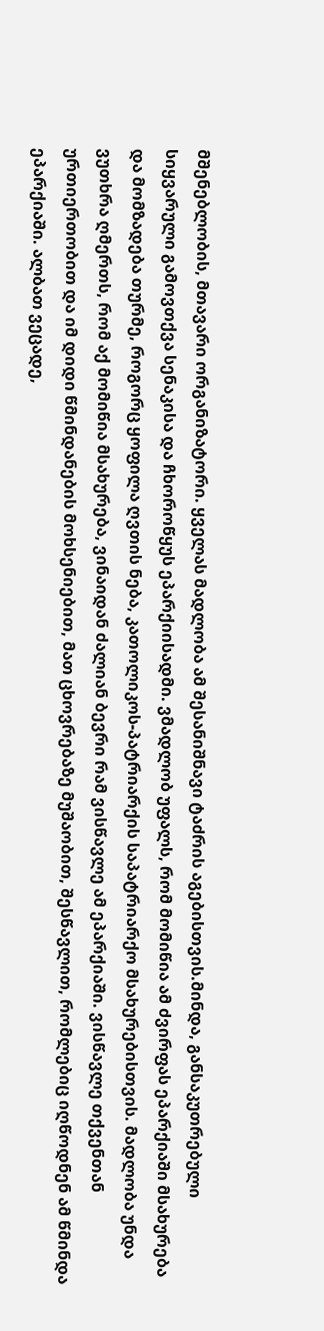მშენებლობის, მთავარი ორგანიზატორი. ყველას მადლობა ამ შესანიშნავი ტაძრის აგებისთვის.მინდა, განსაკუთრებული სიყვარული გამოვთქვა სენაკისა და ჩხოროწყუს ეპარქიისადმი. ვმადლობ უფალს, რომ მომიწია ამ ძვირფას ეპარქიაში მსახურება და მომზადება თურმე, როგორც ყოფილა ღვთის ნება, კათოლიკოს-პატრიარქის საპატრიარქო მსახურებისთვის. მადლობა უნდა ვუთხრა ღმერთს, რომ აქ მომიწია მსახურება, ვინაიდან ძალიან ბევრი რამ ვისწავლე ამ ეპარქიაში. ვისწავლე თქვენთან ურთიერთობით და იმ დიდი წმინდანების მოხსენიებით, მათ ცხოვრებაზე მუშაობით, შესწავლით, რომლებიც იღწოდნენ ამ წმინდა ეპარქიაში. ალბათ ვეცადე,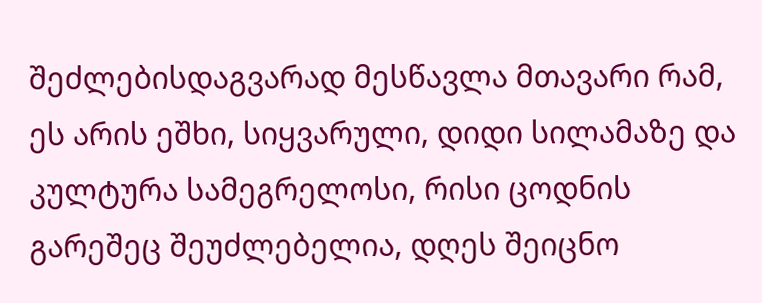შეძლებისდაგვარად მესწავლა მთავარი რამ, ეს არის ეშხი, სიყვარული, დიდი სილამაზე და კულტურა სამეგრელოსი, რისი ცოდნის გარეშეც შეუძლებელია, დღეს შეიცნო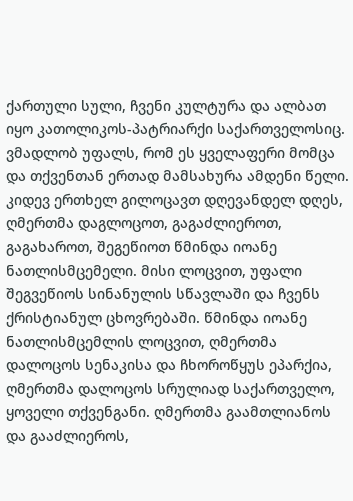ქართული სული, ჩვენი კულტურა და ალბათ იყო კათოლიკოს-პატრიარქი საქართველოსიც. ვმადლობ უფალს, რომ ეს ყველაფერი მომცა და თქვენთან ერთად მამსახურა ამდენი წელი. კიდევ ერთხელ გილოცავთ დღევანდელ დღეს, ღმერთმა დაგლოცოთ, გაგაძლიეროთ, გაგახაროთ, შეგეწიოთ წმინდა იოანე ნათლისმცემელი. მისი ლოცვით, უფალი შეგვეწიოს სინანულის სწავლაში და ჩვენს ქრისტიანულ ცხოვრებაში. წმინდა იოანე ნათლისმცემლის ლოცვით, ღმერთმა დალოცოს სენაკისა და ჩხოროწყუს ეპარქია, ღმერთმა დალოცოს სრულიად საქართველო, ყოველი თქვენგანი. ღმერთმა გაამთლიანოს და გააძლიეროს,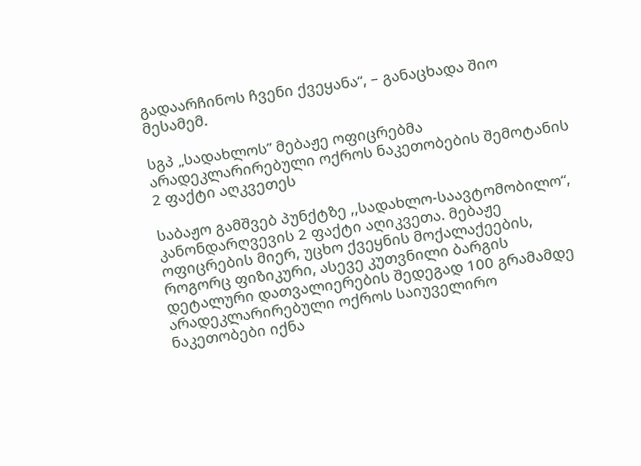გადაარჩინოს ჩვენი ქვეყანა“, – განაცხადა შიო მესამემ.

სგპ „სადახლოს” მებაჟე ოფიცრებმა არადეკლარირებული ოქროს ნაკეთობების შემოტანის 2 ფაქტი აღკვეთეს

საბაჟო გამშვებ პუნქტზე ,,სადახლო-საავტომობილო“, კანონდარღვევის 2 ფაქტი აღიკვეთა. მებაჟე ოფიცრების მიერ, უცხო ქვეყნის მოქალაქეების, როგორც ფიზიკური, ასევე კუთვნილი ბარგის დეტალური დათვალიერების შედეგად 100 გრამამდე არადეკლარირებული ოქროს საიუველირო ნაკეთობები იქნა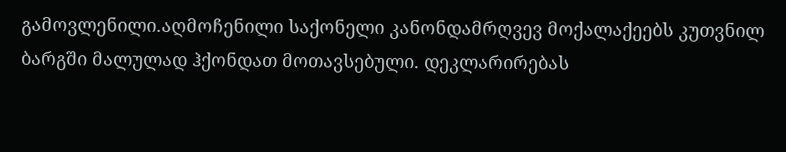გამოვლენილი.აღმოჩენილი საქონელი კანონდამრღვევ მოქალაქეებს კუთვნილ ბარგში მალულად ჰქონდათ მოთავსებული. დეკლარირებას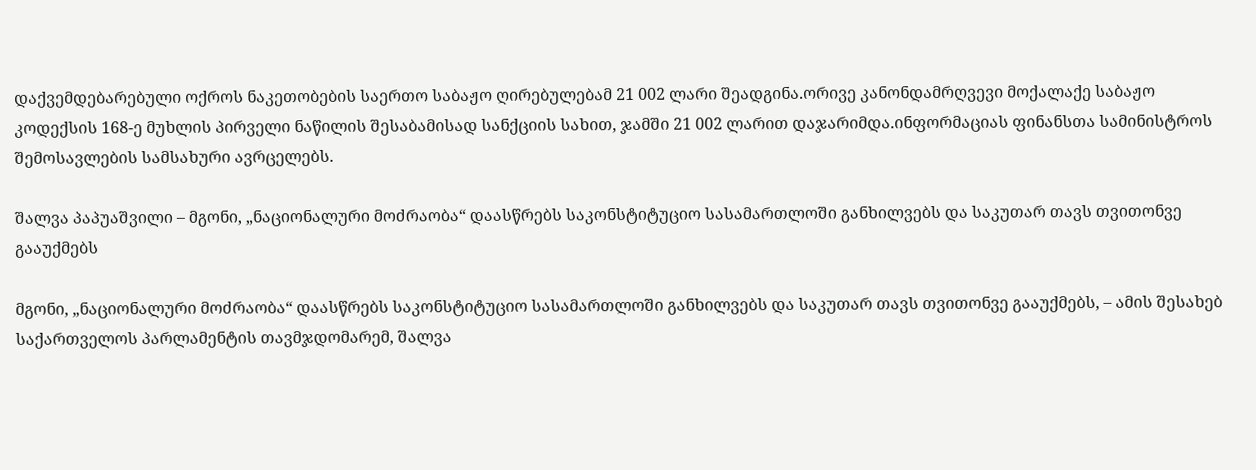დაქვემდებარებული ოქროს ნაკეთობების საერთო საბაჟო ღირებულებამ 21 002 ლარი შეადგინა.ორივე კანონდამრღვევი მოქალაქე საბაჟო კოდექსის 168-ე მუხლის პირველი ნაწილის შესაბამისად სანქციის სახით, ჯამში 21 002 ლარით დაჯარიმდა.ინფორმაციას ფინანსთა სამინისტროს შემოსავლების სამსახური ავრცელებს.

შალვა პაპუაშვილი – მგონი, „ნაციონალური მოძრაობა“ დაასწრებს საკონსტიტუციო სასამართლოში განხილვებს და საკუთარ თავს თვითონვე გააუქმებს

მგონი, „ნაციონალური მოძრაობა“ დაასწრებს საკონსტიტუციო სასამართლოში განხილვებს და საკუთარ თავს თვითონვე გააუქმებს, – ამის შესახებ საქართველოს პარლამენტის თავმჯდომარემ, შალვა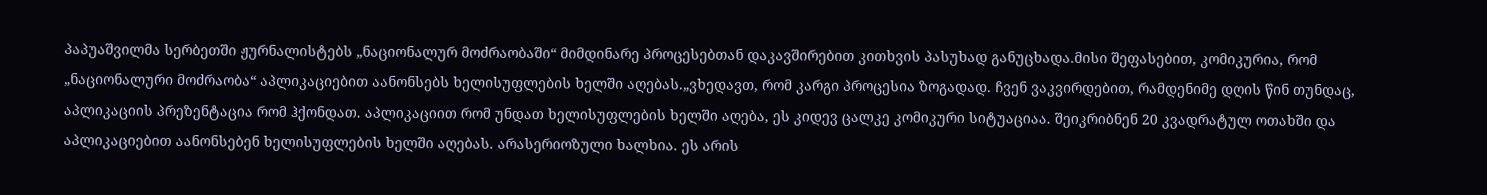პაპუაშვილმა სერბეთში ჟურნალისტებს „ნაციონალურ მოძრაობაში“ მიმდინარე პროცესებთან დაკავშირებით კითხვის პასუხად განუცხადა.მისი შეფასებით, კომიკურია, რომ „ნაციონალური მოძრაობა“ აპლიკაციებით აანონსებს ხელისუფლების ხელში აღებას.„ვხედავთ, რომ კარგი პროცესია ზოგადად. ჩვენ ვაკვირდებით, რამდენიმე დღის წინ თუნდაც, აპლიკაციის პრეზენტაცია რომ ჰქონდათ. აპლიკაციით რომ უნდათ ხელისუფლების ხელში აღება, ეს კიდევ ცალკე კომიკური სიტუაციაა. შეიკრიბნენ 20 კვადრატულ ოთახში და აპლიკაციებით აანონსებენ ხელისუფლების ხელში აღებას. არასერიოზული ხალხია. ეს არის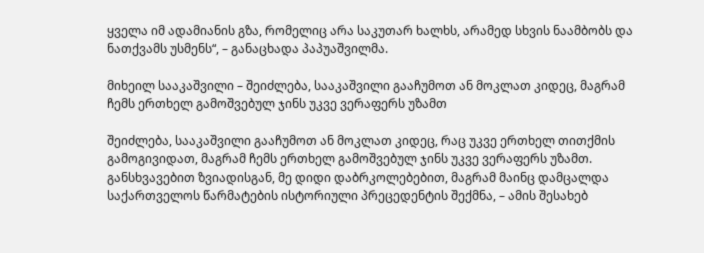ყველა იმ ადამიანის გზა, რომელიც არა საკუთარ ხალხს, არამედ სხვის ნაამბობს და ნათქვამს უსმენს“, – განაცხადა პაპუაშვილმა.

მიხეილ სააკაშვილი – შეიძლება, სააკაშვილი გააჩუმოთ ან მოკლათ კიდეც, მაგრამ ჩემს ერთხელ გამოშვებულ ჯინს უკვე ვერაფერს უზამთ

შეიძლება, სააკაშვილი გააჩუმოთ ან მოკლათ კიდეც, რაც უკვე ერთხელ თითქმის გამოგივიდათ, მაგრამ ჩემს ერთხელ გამოშვებულ ჯინს უკვე ვერაფერს უზამთ. განსხვავებით ზვიადისგან, მე დიდი დაბრკოლებებით, მაგრამ მაინც დამცალდა საქართველოს წარმატების ისტორიული პრეცედენტის შექმნა, – ამის შესახებ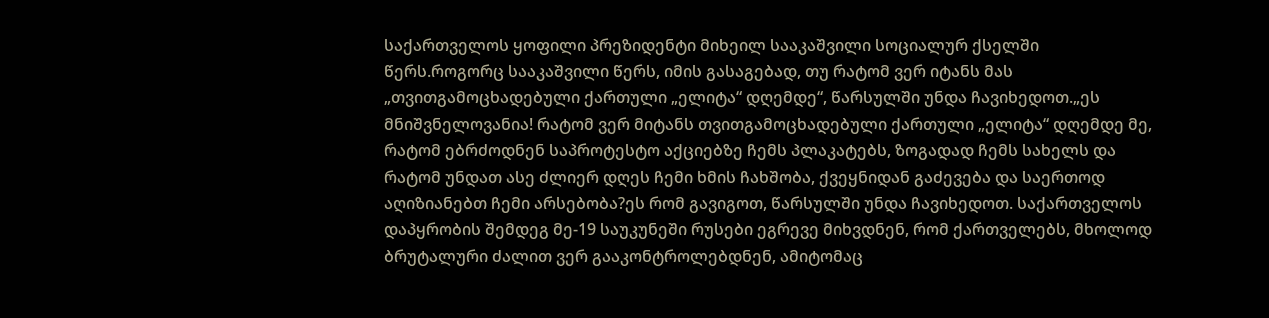საქართველოს ყოფილი პრეზიდენტი მიხეილ სააკაშვილი სოციალურ ქსელში წერს.როგორც სააკაშვილი წერს, იმის გასაგებად, თუ რატომ ვერ იტანს მას „თვითგამოცხადებული ქართული „ელიტა“ დღემდე“, წარსულში უნდა ჩავიხედოთ.„ეს მნიშვნელოვანია! რატომ ვერ მიტანს თვითგამოცხადებული ქართული „ელიტა“ დღემდე მე, რატომ ებრძოდნენ საპროტესტო აქციებზე ჩემს პლაკატებს, ზოგადად ჩემს სახელს და რატომ უნდათ ასე ძლიერ დღეს ჩემი ხმის ჩახშობა, ქვეყნიდან გაძევება და საერთოდ აღიზიანებთ ჩემი არსებობა?ეს რომ გავიგოთ, წარსულში უნდა ჩავიხედოთ. საქართველოს დაპყრობის შემდეგ მე-19 საუკუნეში რუსები ეგრევე მიხვდნენ, რომ ქართველებს, მხოლოდ ბრუტალური ძალით ვერ გააკონტროლებდნენ, ამიტომაც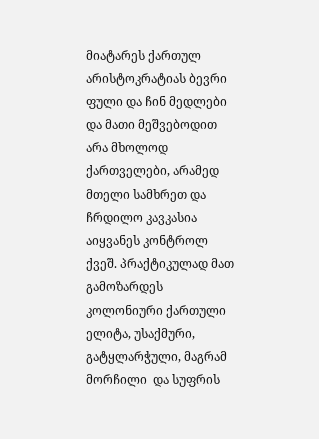მიატარეს ქართულ არისტოკრატიას ბევრი ფული და ჩინ მედლები და მათი მეშვებოდით არა მხოლოდ ქართველები, არამედ მთელი სამხრეთ და ჩრდილო კავკასია აიყვანეს კონტროლ ქვეშ. პრაქტიკულად მათ გამოზარდეს კოლონიური ქართული ელიტა, უსაქმური, გატყლარჭული, მაგრამ მორჩილი  და სუფრის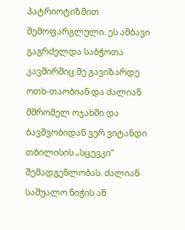პატრიოტიზმით შემოფარგლული. ეს ამბავი გაგრძელდა საბჭოთა კავშირშიც.მე გავიზარდე ოთხ-თაობიან და ძალიან მშრომელ ოჯახში და ბავშვობიდან ვერ ვიტანდი თბილისის „სცევკი“ შემადგენლობას. ძალიან საშუალო ნიჭის ან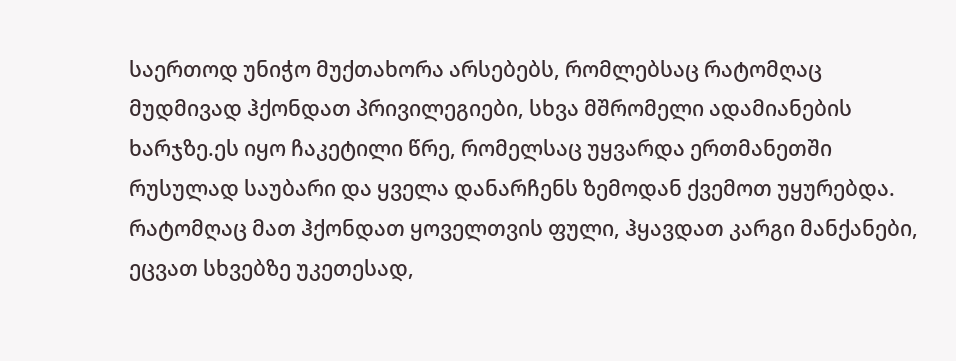საერთოდ უნიჭო მუქთახორა არსებებს, რომლებსაც რატომღაც მუდმივად ჰქონდათ პრივილეგიები, სხვა მშრომელი ადამიანების ხარჯზე.ეს იყო ჩაკეტილი წრე, რომელსაც უყვარდა ერთმანეთში რუსულად საუბარი და ყველა დანარჩენს ზემოდან ქვემოთ უყურებდა. რატომღაც მათ ჰქონდათ ყოველთვის ფული, ჰყავდათ კარგი მანქანები, ეცვათ სხვებზე უკეთესად,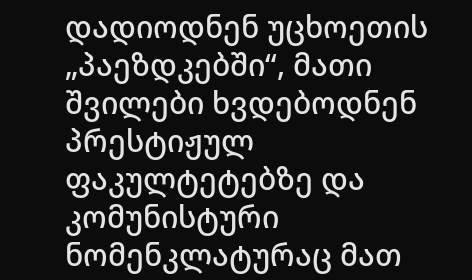დადიოდნენ უცხოეთის „პაეზდკებში“, მათი შვილები ხვდებოდნენ პრესტიჟულ ფაკულტეტებზე და კომუნისტური ნომენკლატურაც მათ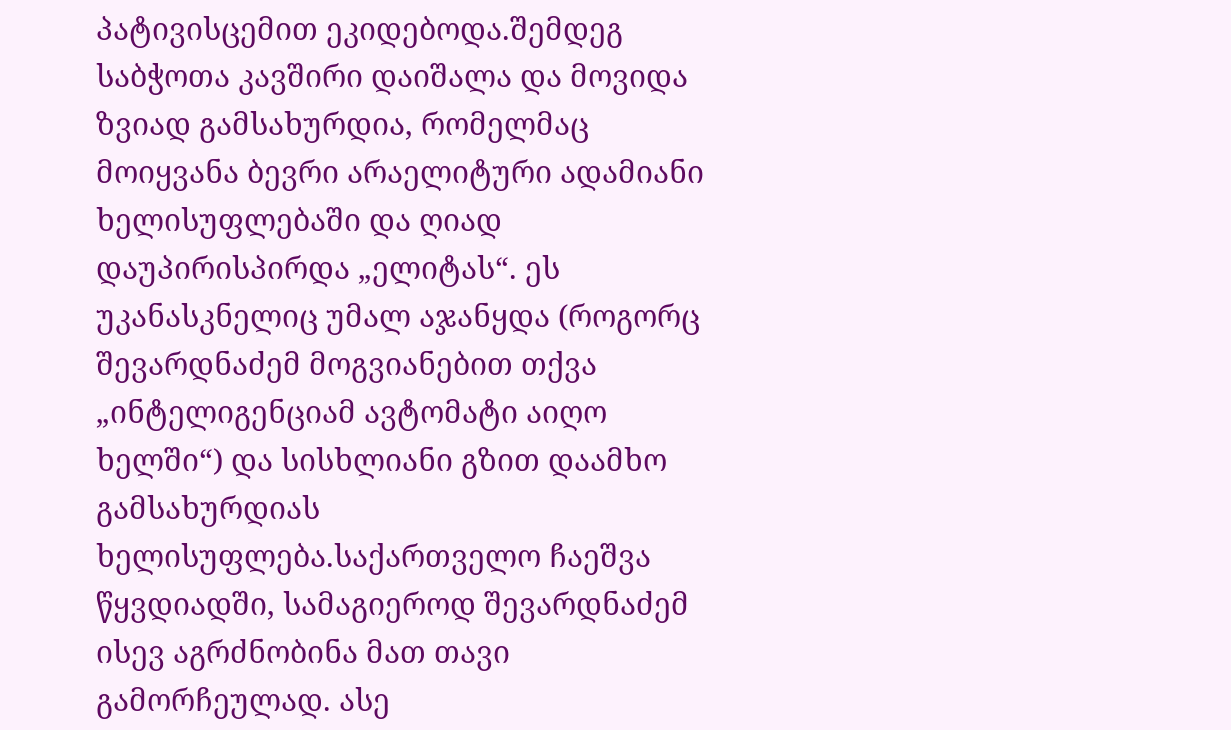პატივისცემით ეკიდებოდა.შემდეგ საბჭოთა კავშირი დაიშალა და მოვიდა ზვიად გამსახურდია, რომელმაც მოიყვანა ბევრი არაელიტური ადამიანი ხელისუფლებაში და ღიად დაუპირისპირდა „ელიტას“. ეს უკანასკნელიც უმალ აჯანყდა (როგორც შევარდნაძემ მოგვიანებით თქვა „ინტელიგენციამ ავტომატი აიღო ხელში“) და სისხლიანი გზით დაამხო გამსახურდიას ხელისუფლება.საქართველო ჩაეშვა წყვდიადში, სამაგიეროდ შევარდნაძემ ისევ აგრძნობინა მათ თავი გამორჩეულად. ასე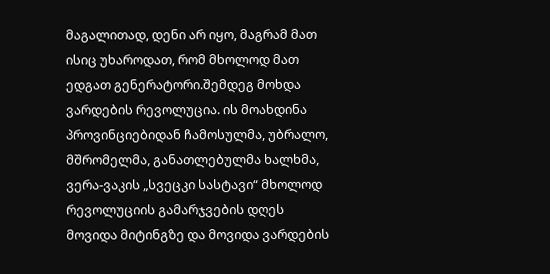მაგალითად, დენი არ იყო, მაგრამ მათ ისიც უხაროდათ, რომ მხოლოდ მათ ედგათ გენერატორი.შემდეგ მოხდა ვარდების რევოლუცია. ის მოახდინა პროვინციებიდან ჩამოსულმა, უბრალო, მშრომელმა, განათლებულმა ხალხმა, ვერა-ვაკის „სვეცკი სასტავი“ მხოლოდ რევოლუციის გამარჯვების დღეს მოვიდა მიტინგზე და მოვიდა ვარდების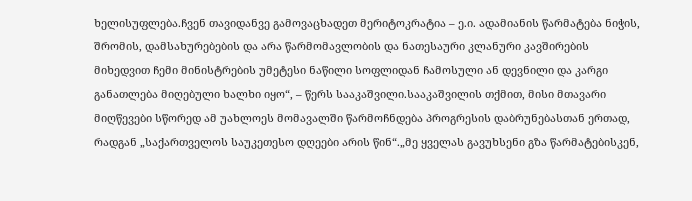ხელისუფლება.ჩვენ თავიდანვე გამოვაცხადეთ მერიტოკრატია – ე.ი. ადამიანის წარმატება ნიჭის, შრომის, დამსახურებების და არა წარმომავლობის და ნათესაური კლანური კავშირების მიხედვით ჩემი მინისტრების უმეტესი ნაწილი სოფლიდან ჩამოსული ან დევნილი და კარგი განათლება მიღებული ხალხი იყო“, – წერს სააკაშვილი.სააკაშვილის თქმით, მისი მთავარი მიღწევები სწორედ ამ უახლოეს მომავალში წარმოჩნდება პროგრესის დაბრუნებასთან ერთად, რადგან „საქართველოს საუკეთესო დღეები არის წინ“.„მე ყველას გავუხსენი გზა წარმატებისკენ,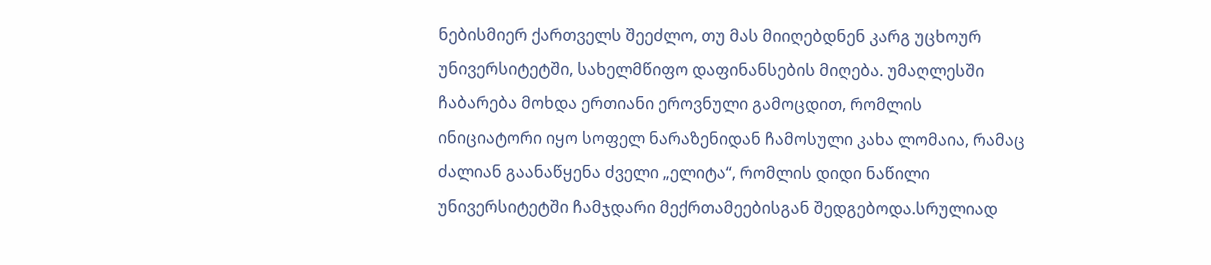ნებისმიერ ქართველს შეეძლო, თუ მას მიიღებდნენ კარგ უცხოურ უნივერსიტეტში, სახელმწიფო დაფინანსების მიღება. უმაღლესში ჩაბარება მოხდა ერთიანი ეროვნული გამოცდით, რომლის ინიციატორი იყო სოფელ ნარაზენიდან ჩამოსული კახა ლომაია, რამაც ძალიან გაანაწყენა ძველი „ელიტა“, რომლის დიდი ნაწილი უნივერსიტეტში ჩამჯდარი მექრთამეებისგან შედგებოდა.სრულიად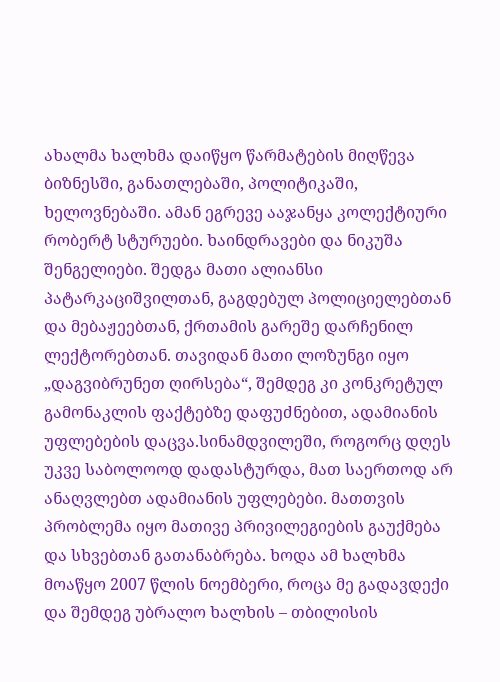ახალმა ხალხმა დაიწყო წარმატების მიღწევა ბიზნესში, განათლებაში, პოლიტიკაში, ხელოვნებაში. ამან ეგრევე ააჯანყა კოლექტიური რობერტ სტურუები. ხაინდრავები და ნიკუშა შენგელიები. შედგა მათი ალიანსი პატარკაციშვილთან, გაგდებულ პოლიციელებთან და მებაჟეებთან, ქრთამის გარეშე დარჩენილ ლექტორებთან. თავიდან მათი ლოზუნგი იყო „დაგვიბრუნეთ ღირსება“, შემდეგ კი კონკრეტულ გამონაკლის ფაქტებზე დაფუძნებით, ადამიანის უფლებების დაცვა.სინამდვილეში, როგორც დღეს უკვე საბოლოოდ დადასტურდა, მათ საერთოდ არ ანაღვლებთ ადამიანის უფლებები. მათთვის პრობლემა იყო მათივე პრივილეგიების გაუქმება და სხვებთან გათანაბრება. ხოდა ამ ხალხმა მოაწყო 2007 წლის ნოემბერი, როცა მე გადავდექი და შემდეგ უბრალო ხალხის – თბილისის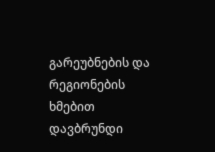გარეუბნების და რეგიონების ხმებით დავბრუნდი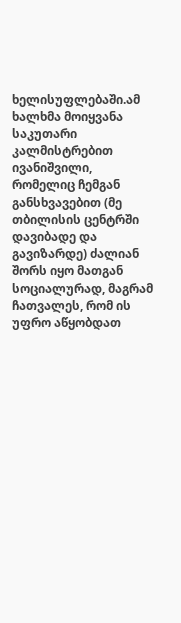ხელისუფლებაში.ამ ხალხმა მოიყვანა საკუთარი კალმისტრებით ივანიშვილი, რომელიც ჩემგან განსხვავებით (მე თბილისის ცენტრში დავიბადე და გავიზარდე) ძალიან შორს იყო მათგან სოციალურად, მაგრამ ჩათვალეს, რომ ის უფრო აწყობდათ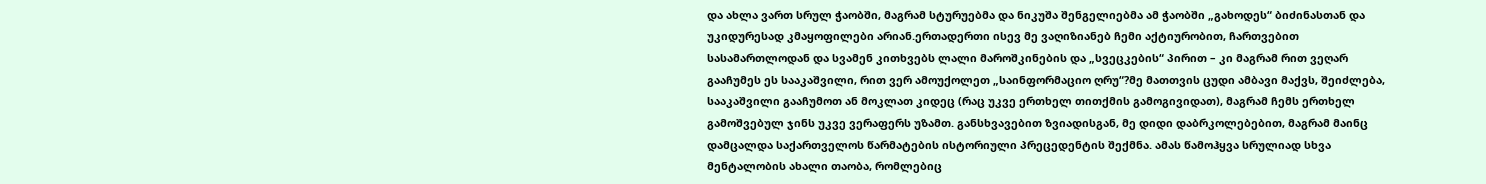და ახლა ვართ სრულ ჭაობში, მაგრამ სტურუებმა და ნიკუშა შენგელიებმა ამ ჭაობში „გახოდეს“ ბიძინასთან და უკიდურესად კმაყოფილები არიან.ერთადერთი ისევ მე ვაღიზიანებ ჩემი აქტიურობით, ჩართვებით სასამართლოდან და სვამენ კითხვებს ლალი მაროშკინების და „სვეცკების“ პირით – კი მაგრამ რით ვეღარ გააჩუმეს ეს სააკაშვილი, რით ვერ ამოუქოლეთ „საინფორმაციო ღრუ“?მე მათთვის ცუდი ამბავი მაქვს, შეიძლება, სააკაშვილი გააჩუმოთ ან მოკლათ კიდეც (რაც უკვე ერთხელ თითქმის გამოგივიდათ), მაგრამ ჩემს ერთხელ გამოშვებულ ჯინს უკვე ვერაფერს უზამთ. განსხვავებით ზვიადისგან, მე დიდი დაბრკოლებებით, მაგრამ მაინც დამცალდა საქართველოს წარმატების ისტორიული პრეცედენტის შექმნა. ამას წამოჰყვა სრულიად სხვა მენტალობის ახალი თაობა, რომლებიც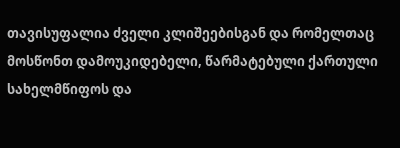თავისუფალია ძველი კლიშეებისგან და რომელთაც მოსწონთ დამოუკიდებელი, წარმატებული ქართული სახელმწიფოს და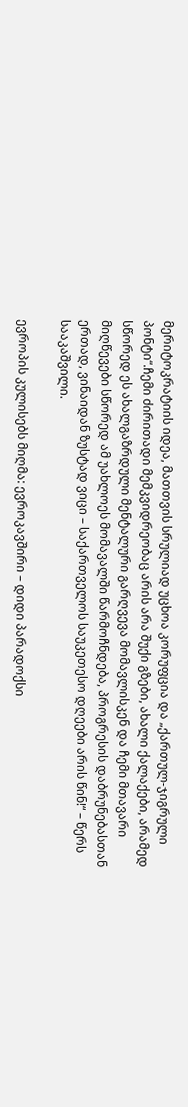მერიტოკრატიის იდეა, მათთვის სრულიად უცხოა კორუფცია და „ქართულ-ჯიგრული პონტი“.ჩემი ძირითადი მემკვიდრეობაც არის არა შუქი გზები, ახალი ქალაქები, არამედ სწორედ ეს ახალგაზრდული მენტალური გარღვევა მომავლისკენ და ჩემი მთავარი მიღწევები სწორედ ამ უახლოეს მომავალში წარმოჩნდება, პროგრესის დაბრუნებასთან ერთად, ვინაიდან ზუსტად ვიცი – საქართველოს საუკეთესო დღეები არის წინ!“ – წერს სააკაშვილი.

ევროპის კულისებს მიღმა: ევროკავშირი – დიდი პარადოქსი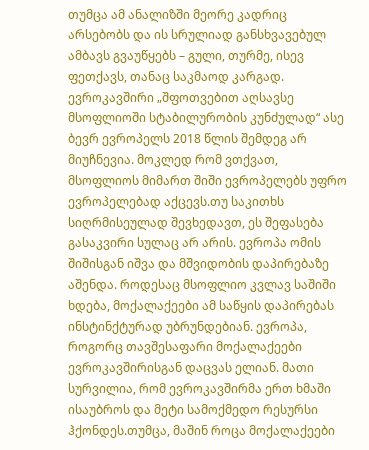თუმცა ამ ანალიზში მეორე კადრიც არსებობს და ის სრულიად განსხვავებულ ამბავს გვაუწყებს – გული, თურმე, ისევ ფეთქავს, თანაც საკმაოდ კარგად. ევროკავშირი „შფოთვებით აღსავსე მსოფლიოში სტაბილურობის კუნძულად“ ასე ბევრ ევროპელს 2018 წლის შემდეგ არ მიუჩნევია. მოკლედ რომ ვთქვათ, მსოფლიოს მიმართ შიში ევროპელებს უფრო ევროპელებად აქცევს.თუ საკითხს სიღრმისეულად შევხედავთ, ეს შეფასება გასაკვირი სულაც არ არის. ევროპა ომის შიშისგან იშვა და მშვიდობის დაპირებაზე აშენდა. როდესაც მსოფლიო კვლავ საშიში ხდება, მოქალაქეები ამ საწყის დაპირებას ინსტინქტურად უბრუნდებიან. ევროპა, როგორც თავშესაფარი მოქალაქეები ევროკავშირისგან დაცვას ელიან. მათი სურვილია, რომ ევროკავშირმა ერთ ხმაში ისაუბროს და მეტი სამოქმედო რესურსი ჰქონდეს.თუმცა, მაშინ როცა მოქალაქეები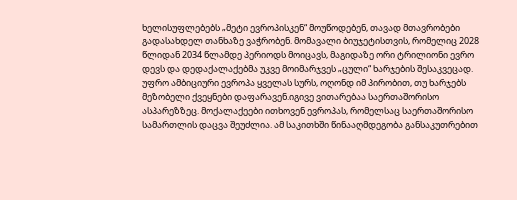ხელისუფლებებს „მეტი ევროპისკენ“ მოუწოდებენ, თავად მთავრობები გადასახდელ თანხაზე ვაჭრობენ. მომავალი ბიუჯეტისთვის, რომელიც 2028 წლიდან 2034 წლამდე პერიოდს მოიცავს, მაგიდაზე ორი ტრილიონი ევრო დევს და დედაქალაქებმა უკვე მოიმარჯვეს „ცული“ ხარჯების შესაკვეცად. უფრო ამბიციური ევროპა ყველას სურს, ოღონდ იმ პირობით, თუ ხარჯებს მეზობელი ქვეყნები დაფარავენ.იგივე ვითარებაა საერთაშორისო ასპარეზზეც. მოქალაქეები ითხოვენ ევროპას, რომელსაც საერთაშორისო სამართლის დაცვა შეუძლია. ამ საკითხში წინააღმდეგობა განსაკუთრებით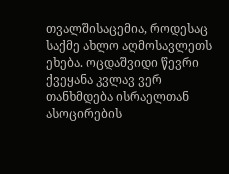თვალშისაცემია, როდესაც საქმე ახლო აღმოსავლეთს ეხება. ოცდაშვიდი წევრი ქვეყანა კვლავ ვერ თანხმდება ისრაელთან ასოცირების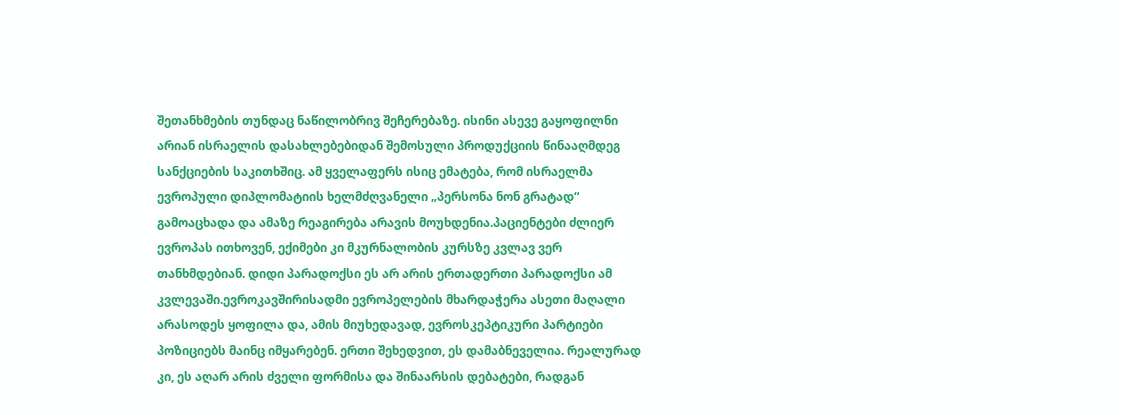შეთანხმების თუნდაც ნაწილობრივ შეჩერებაზე. ისინი ასევე გაყოფილნი არიან ისრაელის დასახლებებიდან შემოსული პროდუქციის წინააღმდეგ სანქციების საკითხშიც. ამ ყველაფერს ისიც ემატება, რომ ისრაელმა ევროპული დიპლომატიის ხელმძღვანელი „პერსონა ნონ გრატად“ გამოაცხადა და ამაზე რეაგირება არავის მოუხდენია.პაციენტები ძლიერ ევროპას ითხოვენ, ექიმები კი მკურნალობის კურსზე კვლავ ვერ თანხმდებიან. დიდი პარადოქსი ეს არ არის ერთადერთი პარადოქსი ამ კვლევაში.ევროკავშირისადმი ევროპელების მხარდაჭერა ასეთი მაღალი არასოდეს ყოფილა და, ამის მიუხედავად, ევროსკეპტიკური პარტიები პოზიციებს მაინც იმყარებენ. ერთი შეხედვით, ეს დამაბნეველია. რეალურად კი, ეს აღარ არის ძველი ფორმისა და შინაარსის დებატები, რადგან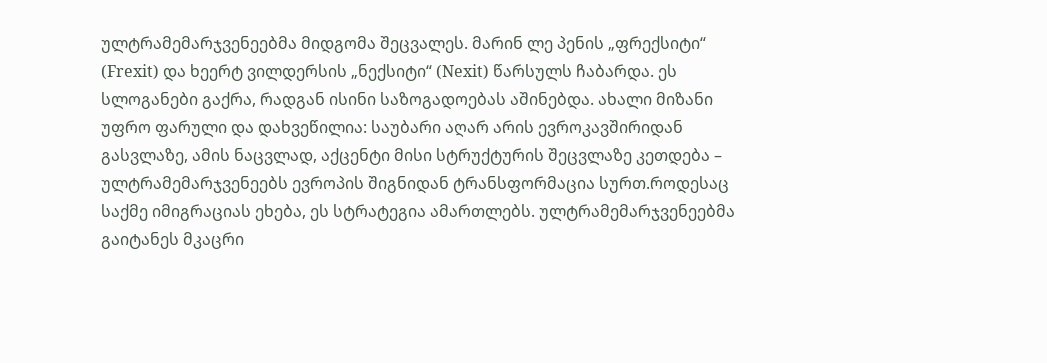ულტრამემარჯვენეებმა მიდგომა შეცვალეს. მარინ ლე პენის „ფრექსიტი“ (Frexit) და ხეერტ ვილდერსის „ნექსიტი“ (Nexit) წარსულს ჩაბარდა. ეს სლოგანები გაქრა, რადგან ისინი საზოგადოებას აშინებდა. ახალი მიზანი უფრო ფარული და დახვეწილია: საუბარი აღარ არის ევროკავშირიდან გასვლაზე, ამის ნაცვლად, აქცენტი მისი სტრუქტურის შეცვლაზე კეთდება – ულტრამემარჯვენეებს ევროპის შიგნიდან ტრანსფორმაცია სურთ.როდესაც საქმე იმიგრაციას ეხება, ეს სტრატეგია ამართლებს. ულტრამემარჯვენეებმა გაიტანეს მკაცრი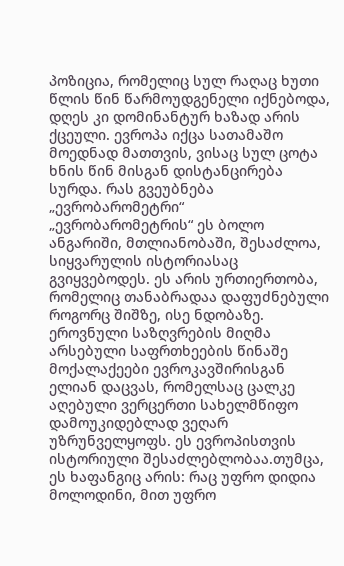პოზიცია, რომელიც სულ რაღაც ხუთი წლის წინ წარმოუდგენელი იქნებოდა, დღეს კი დომინანტურ ხაზად არის ქცეული. ევროპა იქცა სათამაშო მოედნად მათთვის, ვისაც სულ ცოტა ხნის წინ მისგან დისტანცირება სურდა. რას გვეუბნება „ევრობარომეტრი“ „ევრობარომეტრის“ ეს ბოლო ანგარიში, მთლიანობაში, შესაძლოა, სიყვარულის ისტორიასაც გვიყვებოდეს. ეს არის ურთიერთობა, რომელიც თანაბრადაა დაფუძნებული როგორც შიშზე, ისე ნდობაზე. ეროვნული საზღვრების მიღმა არსებული საფრთხეების წინაშე მოქალაქეები ევროკავშირისგან ელიან დაცვას, რომელსაც ცალკე აღებული ვერცერთი სახელმწიფო დამოუკიდებლად ვეღარ უზრუნველყოფს. ეს ევროპისთვის ისტორიული შესაძლებლობაა.თუმცა, ეს ხაფანგიც არის: რაც უფრო დიდია მოლოდინი, მით უფრო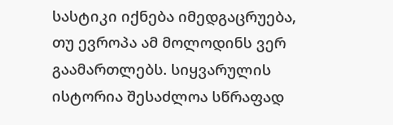სასტიკი იქნება იმედგაცრუება, თუ ევროპა ამ მოლოდინს ვერ გაამართლებს. სიყვარულის ისტორია შესაძლოა სწრაფად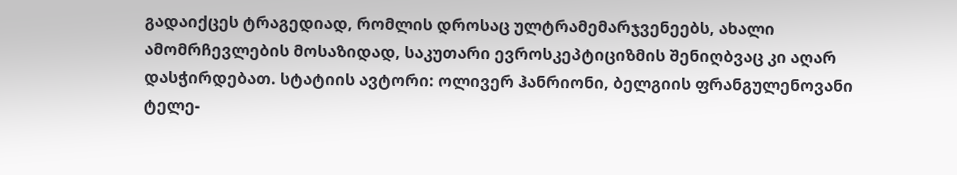გადაიქცეს ტრაგედიად, რომლის დროსაც ულტრამემარჯვენეებს, ახალი ამომრჩევლების მოსაზიდად, საკუთარი ევროსკეპტიციზმის შენიღბვაც კი აღარ დასჭირდებათ. სტატიის ავტორი: ოლივერ ჰანრიონი, ბელგიის ფრანგულენოვანი ტელე-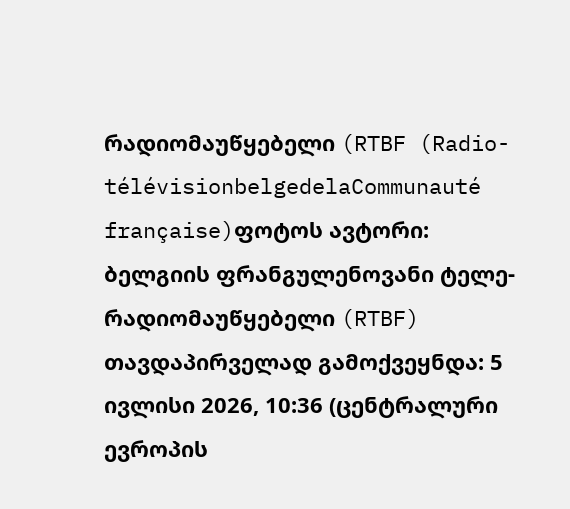რადიომაუწყებელი (RTBF (Radio-télévisionbelgedelaCommunauté française)ფოტოს ავტორი: ბელგიის ფრანგულენოვანი ტელე-რადიომაუწყებელი (RTBF)  თავდაპირველად გამოქვეყნდა: 5 ივლისი 2026, 10:36 (ცენტრალური ევროპის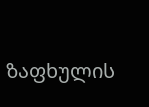ზაფხულის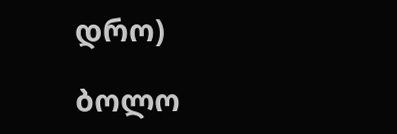დრო)

ბოლო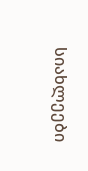სიახლეები